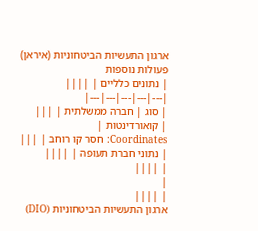ארגון התעשיות הביטחוניות (איראן)
פעולות נוספות
| נתונים כלליים | ||||
|---|---|---|---|---|
| סוג | חברה ממשלתית | |||
| קואורדינטות |
Coordinates: חסר קו רוחב | |||
| נתוני חברת תעופה | ||||
| ||||
|
| ||||
ארגון התעשיות הביטחוניות (DIO)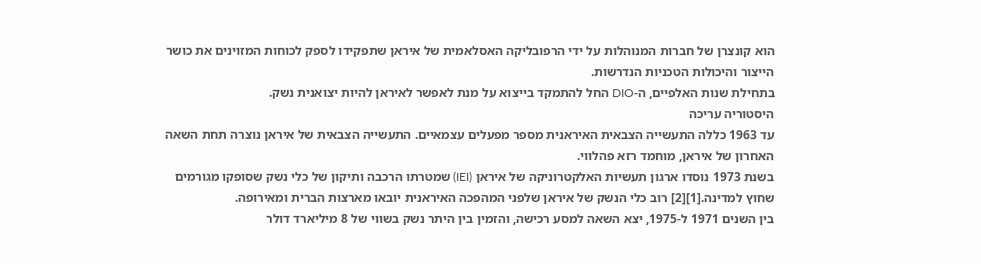הוא קונצרן של חברות המנוהלות על ידי הרפובליקה האסלאמית של איראן שתפקידו לספק לכוחות המזוינים את כושר הייצור והיכולות הטכניות הנדרשות.
בתחילת שנות האלפיים, ה-DIO החל להתמקד בייצוא על מנת לאפשר לאיראן להיות יצואנית נשק.
היסטוריה עריכה
עד 1963 כללה התעשייה הצבאית האיראנית מספר מפעלים עצמאיים. התעשייה הצבאית של איראן נוצרה תחת השאה האחרון של איראן, מוחמד רזא פהלווי.
בשנת 1973 נוסדו ארגון תעשיות האלקטרוניקה של איראן (IEI) שמטרתו הרכבה ותיקון של כלי נשק שסופקו מגורמים שחוץ למדינה.[1][2] רוב כלי הנשק של איראן שלפני המהפכה האיראנית יובאו מארצות הברית ומאירופה.
בין השנים 1971 ל-1975, יצא השאה למסע רכישה, והזמין בין היתר נשק בשווי של 8 מיליארד דולר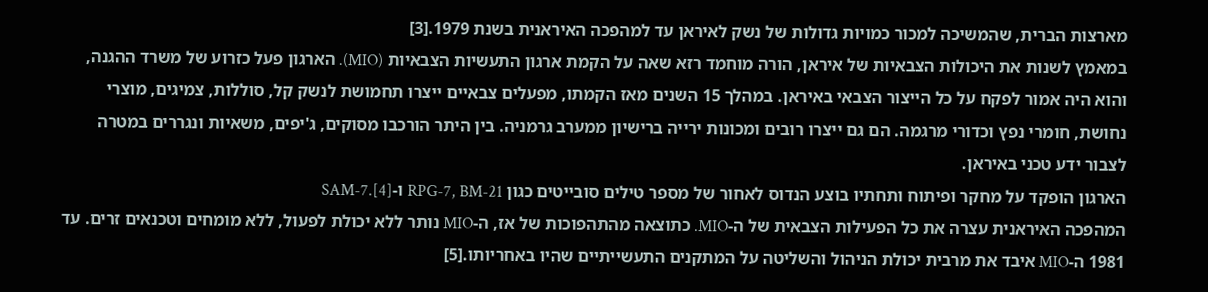מארצות הברית, שהמשיכה למכור כמויות גדולות של נשק לאיראן עד למהפכה האיראנית בשנת 1979.[3]
במאמץ לשנות את היכולות הצבאיות של איראן, הורה מוחמד רזא שאה על הקמת ארגון התעשיות הצבאיות (MIO). הארגון פעל כזרוע של משרד ההגנה, והוא היה אמור לפקח על כל הייצור הצבאי באיראן. במהלך 15 השנים מאז הקמתו, מפעלים צבאיים ייצרו תחמושת לנשק קל, סוללות, צמיגים, מוצרי נחושת, חומרי נפץ וכדורי מרגמה. הם גם ייצרו רובים ומכונות ירייה ברישיון ממערב גרמניה. בין היתר הורכבו מסוקים, ג'יפים, משאיות ונגררים במטרה לצבור ידע טכני באיראן.
הארגון הופקד על מחקר ופיתוח ותחתיו בוצע הנדוס לאחור של מספר טילים סובייטים כגון RPG-7, BM-21 ו-SAM-7.[4]
המהפכה האיראנית עצרה את כל הפעילות הצבאית של ה-MIO. כתוצאה מהתהפוכות של אז, ה-MIO נותר ללא יכולת לפעול, ללא מומחים וטכנאים זרים. עד 1981 ה-MIO איבד את מרבית יכולת הניהול והשליטה על המתקנים התעשייתיים שהיו באחריותו.[5]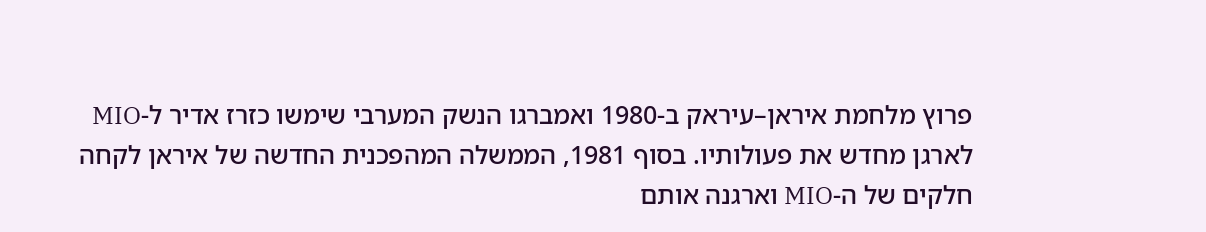פרוץ מלחמת איראן–עיראק ב-1980 ואמברגו הנשק המערבי שימשו כזרז אדיר ל-MIO לארגן מחדש את פעולותיו. בסוף 1981, הממשלה המהפכנית החדשה של איראן לקחה חלקים של ה-MIO וארגנה אותם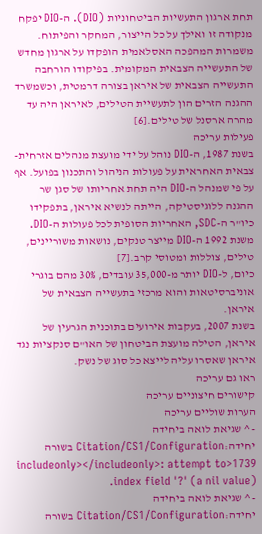תחת ארגון התעשיות הביטחוניות (DIO). ה-DIO יפקח מנקודה זו ואילך על כל הייצור, המחקר והפיתוח.
משמרות המהפכה האסלאמית הופקדו על ארגון מחדש של התעשייה הצבאית המקומית. בפיקודו הורחבה התעשייה הצבאית של איראן בצורה דרמטית, וכשמשרד ההגנה הזרים הון לתעשיית הטילים, לאיראן היה עד מהרה ארסנל של טילים.[6]
פעילות עריכה
בשנת 1987, ה-DIO נוהל על ידי מועצת מנהלים אזרחית-צבאית האחראית על פעולות הניהול והתכנון בפועל. אף על פי שמנהל ה-DIO היה תחת אחריותו של סגן שר ההגנה ללוגיסטיקה, הייתה לנשיא איראן, בתפקידו כיו"ר ה-SDC, האחריות הסופית לכל פעולות ה-DIO.
משנת 1992 ה-DIO מייצר טנקים, נושאות משוריינים, טילים, צוללות ומטוסי קרב.[7]
כיום, ל-DIO יותר מ-35,000 עובדים, 30% מהם בוגרי אוניברסיטאות והוא מרכזי בתעשייה הצבאית של איראן.
בשנת 2007, בעקבות אירועים בתוכנית הגרעין של איראן, הטילה מועצת הביטחון של האו"ם סנקציות נגד איראן שאסרו עליה לייצא כל סוג של נשק.
ראו גם עריכה
קישורים חיצוניים עריכה
הערות שוליים עריכה
- ^ שגיאת לואה ביחידה יחידה:Citation/CS1/Configuration בשורה 1739<includeonly></includeonly>: attempt to index field '?' (a nil value).
- ^ שגיאת לואה ביחידה יחידה:Citation/CS1/Configuration בשורה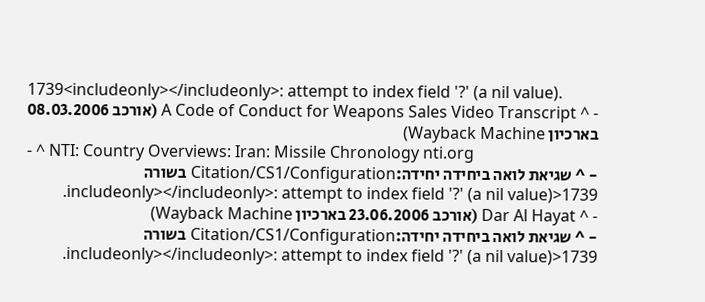1739<includeonly></includeonly>: attempt to index field '?' (a nil value).
- ^ A Code of Conduct for Weapons Sales Video Transcript (אורכב 08.03.2006 בארכיון Wayback Machine)
- ^ NTI: Country Overviews: Iran: Missile Chronology nti.org
- ^ שגיאת לואה ביחידה יחידה:Citation/CS1/Configuration בשורה 1739<includeonly></includeonly>: attempt to index field '?' (a nil value).
- ^ Dar Al Hayat (אורכב 23.06.2006 בארכיון Wayback Machine)
- ^ שגיאת לואה ביחידה יחידה:Citation/CS1/Configuration בשורה 1739<includeonly></includeonly>: attempt to index field '?' (a nil value).